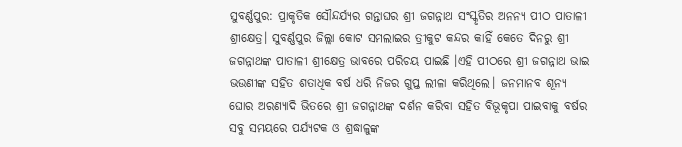ସୁବର୍ଣ୍ଣପୁର: ପ୍ରାକୃତିକ ସୌନ୍ଦର୍ଯ୍ୟର ଗନ୍ତାଘର ଶ୍ରୀ ଜଗନ୍ନାଥ ସଂସ୍କୃତିର ଅନନ୍ୟ ପୀଠ ପାତାଳୀ ଶ୍ରୀକ୍ଷେତ୍ର। ସୁବର୍ଣ୍ଣପୁର ଜିଲ୍ଲା କୋଟ ସମଲାଇର ତ୍ରୀକୁଟ କନ୍ଦର କାହିଁ କେତେ ଦିନରୁ ଶ୍ରୀ ଜଗନ୍ନାଥଙ୍କ ପାତାଳୀ ଶ୍ରୀକ୍ଷେତ୍ର ଭାବରେ ପରିଚୟ ପାଇଛି ।ଏହି ପୀଠରେ ଶ୍ରୀ ଜଗନ୍ନାଥ ଭାଇ ଭଉଣୀଙ୍କ ସହିତ ଶତାଧିକ ବର୍ଷ ଧରି ନିଜର ଗୁପ୍ତ ଲୀଳା କରିଥିଲେ। ଜନମାନବ ଶୂନ୍ୟ ଘୋର ଅରଣ୍ୟାଦି ଭିତରେ ଶ୍ରୀ ଜଗନ୍ନାଥଙ୍କ ଦର୍ଶନ କରିବା ସହିତ ବିଭୂକୃପା ପାଇବାକୁ ବର୍ଷର ସବୁ ସମୟରେ ପର୍ଯ୍ୟଟକ ଓ ଶ୍ରଦ୍ଧାଳୁଙ୍କ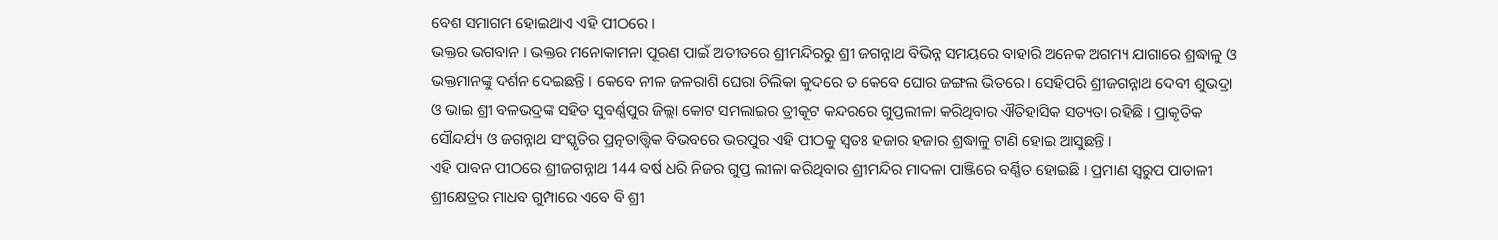ବେଶ ସମାଗମ ହୋଇଥାଏ ଏହି ପୀଠରେ ।
ଭକ୍ତର ଭଗବାନ । ଭକ୍ତର ମନୋକାମନା ପୂରଣ ପାଇଁ ଅତୀତରେ ଶ୍ରୀମନ୍ଦିରରୁ ଶ୍ରୀ ଜଗନ୍ନାଥ ବିଭିନ୍ନ ସମୟରେ ବାହାରି ଅନେକ ଅଗମ୍ୟ ଯାଗାରେ ଶ୍ରଦ୍ଧାଳୁ ଓ ଭକ୍ତମାନଙ୍କୁ ଦର୍ଶନ ଦେଇଛନ୍ତି । କେବେ ନୀଳ ଜଳରାଶି ଘେରା ଚିଲିକା କୁଦରେ ତ କେବେ ଘୋର ଜଙ୍ଗଲ ଭିତରେ। ସେହିପରି ଶ୍ରୀଜଗନ୍ନାଥ ଦେବୀ ଶୁଭଦ୍ରା ଓ ଭାଇ ଶ୍ରୀ ବଳଭଦ୍ରଙ୍କ ସହିତ ସୁବର୍ଣ୍ଣପୁର ଜିଲ୍ଲା କୋଟ ସମଲାଇର ତ୍ରୀକୂଟ କନ୍ଦରରେ ଗୁପ୍ତଲୀଳା କରିଥିବାର ଐତିହାସିକ ସତ୍ୟତା ରହିଛି । ପ୍ରାକୃତିକ ସୌନ୍ଦର୍ଯ୍ୟ ଓ ଜଗନ୍ନାଥ ସଂସ୍କୃତିର ପ୍ରତ୍ନତାତ୍ତ୍ବିକ ବିଭବରେ ଭରପୁର ଏହି ପୀଠକୁ ସ୍ବତଃ ହଜାର ହଜାର ଶ୍ରଦ୍ଧାଳୁ ଟାଣି ହୋଇ ଆସୁଛନ୍ତି ।
ଏହି ପାବନ ପୀଠରେ ଶ୍ରୀଜଗନ୍ନାଥ 144 ବର୍ଷ ଧରି ନିଜର ଗୁପ୍ତ ଲୀଳା କରିଥିବାର ଶ୍ରୀମନ୍ଦିର ମାଦଳା ପାଞ୍ଜିରେ ବର୍ଣ୍ଣିତ ହୋଇଛି । ପ୍ରମାଣ ସ୍ବରୁପ ପାତାଳୀ ଶ୍ରୀକ୍ଷେତ୍ରର ମାଧବ ଗୁମ୍ପାରେ ଏବେ ବି ଶ୍ରୀ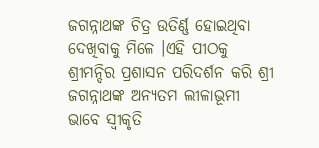ଜଗନ୍ନାଥଙ୍କ ଚିତ୍ର ଉତିର୍ଣ୍ଣ ହୋଇଥିବା ଦେଖିବାକୁ ମିଳେ ।ଏହି ପୀଠକୁ ଶ୍ରୀମନ୍ଦିର ପ୍ରଶାସନ ପରିଦର୍ଶନ କରି ଶ୍ରୀ ଜଗନ୍ନାଥଙ୍କ ଅନ୍ୟତମ ଲୀଳାଭୂମୀ ଭାବେ ସ୍ବୀକୃତି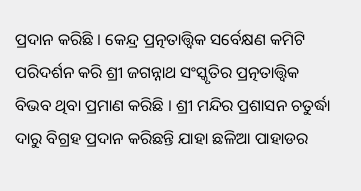ପ୍ରଦାନ କରିଛି । କେନ୍ଦ୍ର ପ୍ରତ୍ନତାତ୍ତ୍ବିକ ସର୍ବେକ୍ଷଣ କମିଟି ପରିଦର୍ଶନ କରି ଶ୍ରୀ ଜଗନ୍ନାଥ ସଂସ୍କୃତିର ପ୍ରତ୍ନତାତ୍ତ୍ବିକ ବିଭବ ଥିବା ପ୍ରମାଣ କରିଛି । ଶ୍ରୀ ମନ୍ଦିର ପ୍ରଶାସନ ଚତୁର୍ଦ୍ଧା ଦାରୁ ବିଗ୍ରହ ପ୍ରଦାନ କରିଛନ୍ତି ଯାହା ଛଳିଆ ପାହାଡର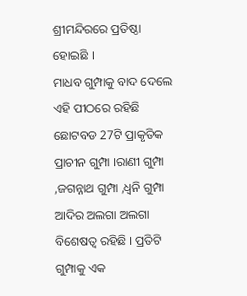ଶ୍ରୀମନ୍ଦିରରେ ପ୍ରତିଷ୍ଠା ହୋଇଛି ।
ମାଧବ ଗୁମ୍ପାକୁ ବାଦ ଦେଲେ ଏହି ପୀଠରେ ରହିଛି ଛୋଟବଡ 27ଟି ପ୍ରାକୃତିକ ପ୍ରାଚୀନ ଗୁମ୍ପା ।ରାଣୀ ଗୁମ୍ପା ,ଜଗନ୍ନାଥ ଗୁମ୍ପା ,ଧ୍ବନି ଗୁମ୍ପା ଆଦିର ଅଲଗା ଅଲଗା ବିଶେଷତ୍ବ ରହିଛି । ପ୍ରତିଟି ଗୁମ୍ପାକୁ ଏକ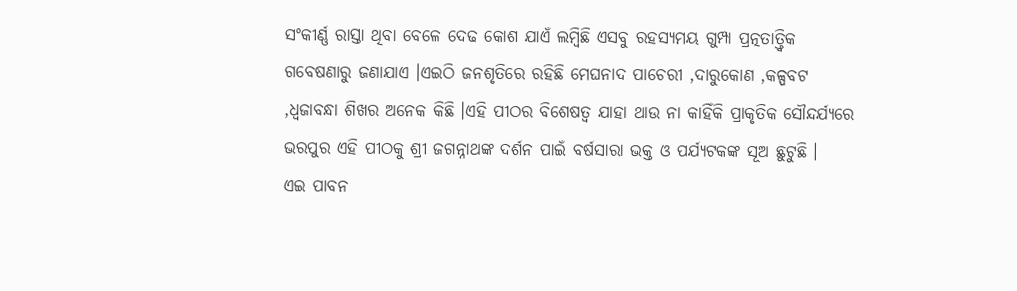ସଂକୀର୍ଣ୍ଣ ରାସ୍ତା ଥିବା ବେଳେ ଦେଢ କୋଶ ଯାଏଁ ଲମ୍ବିଛି ଏସବୁ ରହସ୍ୟମୟ ଗୁମ୍ପା ପ୍ରତ୍ନତାତ୍ତ୍ବିକ ଗବେଷଣାରୁ ଜଣାଯାଏ ।ଏଇଠି ଜନଶୃତିରେ ରହିଛି ମେଘନାଦ ପାଚେରୀ ,ଦାରୁକୋଣ ,କଳ୍ପବଟ ,ଧ୍ବଜାବନ୍ଧା ଶିଖର ଅନେକ କିଛି ।ଏହି ପୀଠର ବିଶେଷତ୍ବ ଯାହା ଥାଉ ନା କାହିଁକି ପ୍ରାକୃତିକ ସୌନ୍ଦର୍ଯ୍ୟରେ ଭରପୁର ଏହି ପୀଠକୁ ଶ୍ରୀ ଜଗନ୍ନାଥଙ୍କ ଦର୍ଶନ ପାଇଁ ବର୍ଷସାରା ଭକ୍ତ ଓ ପର୍ଯ୍ୟଟକଙ୍କ ସୂଅ ଛୁଟୁଛି ।
ଏଇ ପାବନ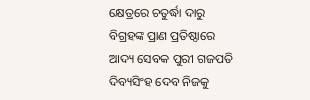କ୍ଷେତ୍ରରେ ଚତୁର୍ଦ୍ଧା ଦାରୁ ବିଗ୍ରହଙ୍କ ପ୍ରାଣ ପ୍ରତିଷ୍ଠାରେ ଆଦ୍ୟ ସେବକ ପୁରୀ ଗଜପତି ଦିବ୍ୟସିଂହ ଦେବ ନିଜକୁ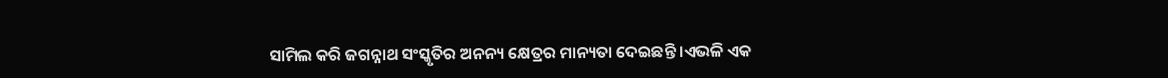ସାମିଲ କରି ଜଗନ୍ନାଥ ସଂସ୍କୃତିର ଅନନ୍ୟ କ୍ଷେତ୍ରର ମାନ୍ୟତା ଦେଇଛନ୍ତି ।ଏଭଳି ଏକ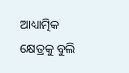ଆଧ୍ୟାତ୍ମିକ କ୍ଷେତ୍ରକୁ ବୁଲି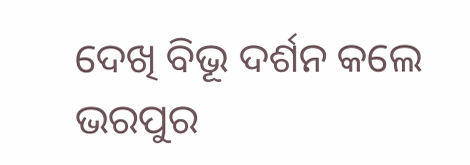ଦେଖି ବିଭୂ ଦର୍ଶନ କଲେ ଭରପୁର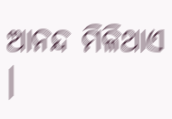ଆନନ୍ଦ ମିଳିଥାଏ ।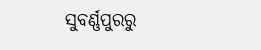ସୁବର୍ଣ୍ଣପୁରରୁ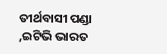ତୀର୍ଥବାସୀ ପଣ୍ଡା ,ଇଟିଭି ଭାରତ